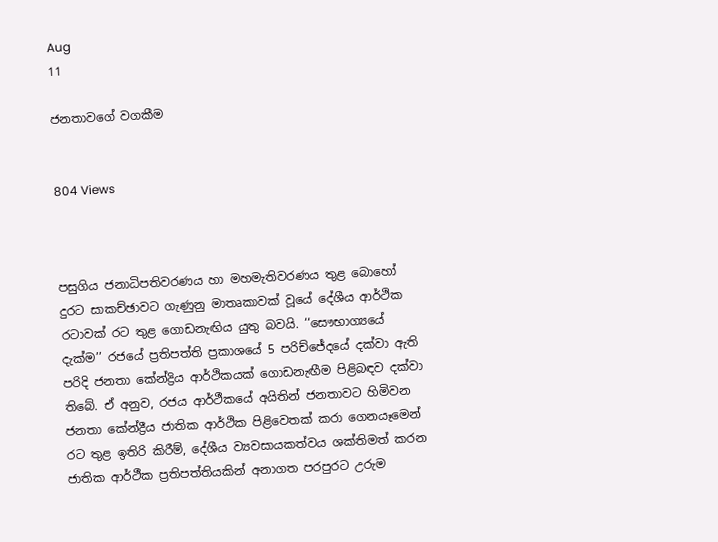Aug
11

ජනතාවගේ වගකීම


804 Views



පසුගිය ජනාධිපතිවරණය හා මහමැතිවරණය තුළ බොහෝ දුරට සාකච්ඡාවට ගැණුනු මාතෘකාවක් වූයේ දේශීය ආර්ථික රටාවක් රට තුළ ගොඩනැඟිය යුතු බවයි. ‘‘සෞභාග්‍යයේ දැක්ම’’ රජයේ ප්‍රතිපත්ති ප්‍රකාශයේ 5 පරිච්ජේදයේ දක්වා ඇති පරිදි ජනතා කේන්ද්‍රිය ආර්ථිකයක් ගොඩනැඟීම පිළිබඳව දක්වා තිබේ. ඒ අනුව, රජය ආර්ථීකයේ අයිතින් ජනතාවට හිමිවන ජනතා කේන්ද්‍රීය ජාතික ආර්ථික පිළිවෙතක් කරා ගෙනයෑමෙන් රට තුළ ඉතිරි කිරීම්, දේශීය ව්‍යවසායකත්වය ශක්තිමත් කරන ජාතික ආර්ථීක ප්‍රතිපත්තියකින් අනාගත පරපුරට උරුම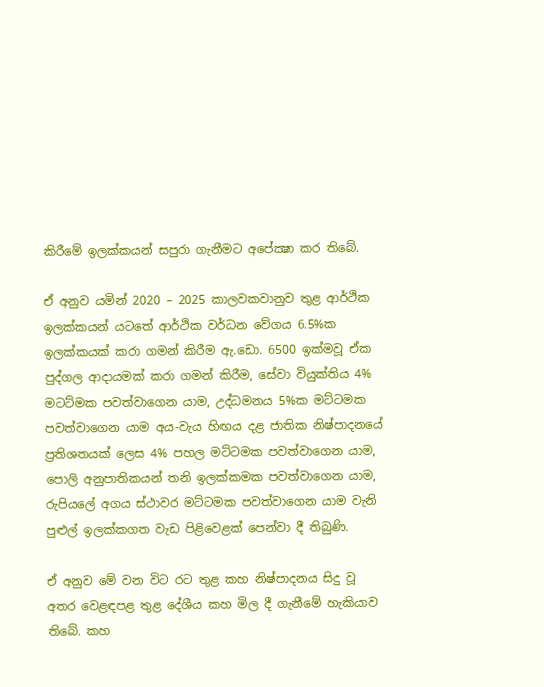කිරීමේ ඉලක්කයන් සපුරා ගැනීමට අපේක්‍ෂා කර තිබේ.

ඒ අනුව යමින් 2020 – 2025 කාලවකවානුව තුළ ආර්ථික ඉලක්කයන් යටතේ ආර්ථික වර්ධන වේගය 6.5%ක ඉලක්කයක් කරා ගමන් කිරීම ඇ.ඩො. 6500 ඉක්මවූ ඒක පුද්ගල ආදායමක් කරා ගමන් කිරීම, සේවා වියුක්තිය 4% මටට්මක පවත්වාගෙන යාම, උද්ධමනය 5%ක මට්ටමක පවත්වාගෙන යාම අය-වැය හිඟය දළ ජාතික නිෂ්පාදනයේ ප්‍රතිශතයක් ලෙස 4% පහල මට්ටමක පවත්වාගෙන යාම, පොලි අනුපාතිකයන් තනි ඉලක්කමක පවත්වාගෙන යාම, රුපියලේ අගය ස්ථාවර මට්ටමක පවත්වාගෙන යාම වැනි පුළුල් ඉලක්කගත වැඩ පිළිවෙළක් පෙන්වා දී තිබුණි.

ඒ අනුව මේ වන විට රට තුළ කහ නිෂ්පාදනය සිදු වූ අතර වෙළඳපළ තුළ දේශීය කහ මිල දී ගැනීමේ හැකියාව තිබේ. කහ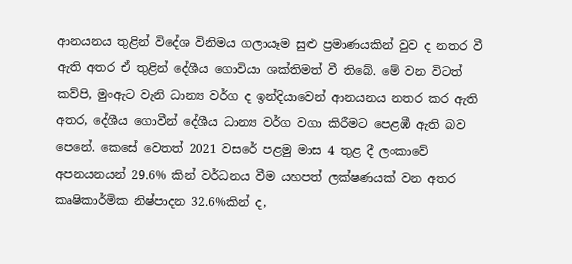ආනයනය තුළින් විදේශ විනිමය ගලායෑම සුළු ප්‍රමාණයකින් වුව ද නතර වී ඇති අතර ඒ තුළින් දේශීය ගොවියා ශක්තිමත් වී තිබේ. මේ වන විටත් කව්පි, මුංඇට වැනි ධාන්‍ය වර්ග ද ඉන්දියාවෙන් ආනයනය නතර කර ඇති අතර, දේශීය ගොවීන් දේශීය ධාන්‍ය වර්ග වගා කිරීමට පෙළඹී ඇති බව පෙනේ. කෙසේ වෙතත් 2021 වසරේ පළමු මාස 4 තුළ දී ලංකාවේ අපනයනයන් 29.6% කින් වර්ධනය වීම යහපත් ලක්ෂණයක් වන අතර කෘෂිකාර්මික නිෂ්පාදන 32.6%කින් ද,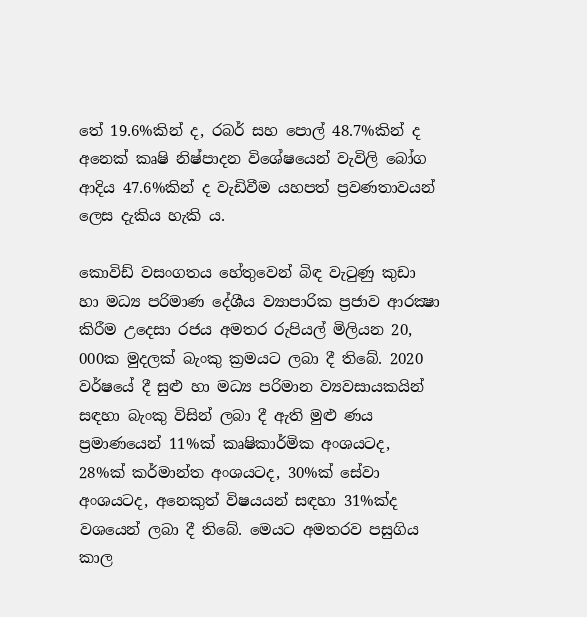තේ 19.6%කින් ද, රබර් සහ පොල් 48.7%කින් ද අනෙක් කෘෂි නිෂ්පාදන විශේෂයෙන් වැවිලි බෝග ආදිය 47.6%කින් ද වැඩිවීම යහපත් ප්‍රවණතාවයන් ලෙස දැකිය හැකි ය.

කොවිඩ් වසංගතය හේතුවෙන් බිඳ වැටුණු කුඩා හා මධ්‍ය පරිමාණ දේශීය ව්‍යාපාරික ප්‍රජාව ආරක්‍ෂා කිරීම උදෙසා රජය අමතර රුපියල් මිලියන 20, 000ක මුදලක් බැංකු ක්‍රමයට ලබා දී තිබේ. 2020 වර්ෂයේ දී සුළු හා මධ්‍ය පරිමාන ව්‍යවසායකයින් සඳහා බැංකු විසින් ලබා දී ඇති මුළු ණය ප්‍රමාණයෙන් 11%ක් කෘෂිකාර්මික අංශයටද, 28%ක් කර්මාන්ත අංශයටද, 30%ක් සේවා අංශයටද, අනෙකුත් විෂයයන් සඳහා 31%ක්ද වශයෙන් ලබා දී තිබේ. මෙයට අමතරව පසුගිය කාල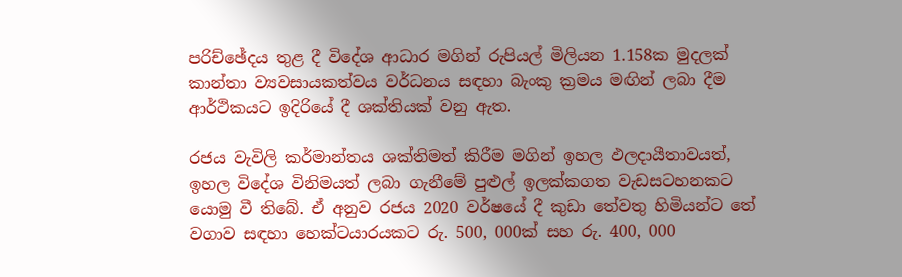පරිච්ඡේදය තුළ දී විදේශ ආධාර මගින් රුපියල් මිලියන 1.158ක මුදලක් කාන්තා ව්‍යවසායකත්වය වර්ධනය සඳහා බැංකු ක්‍රමය මඟින් ලබා දීම ආර්ථිකයට ඉදිරියේ දී ශක්තියක් වනු ඇත.

රජය වැවිලි කර්මාන්තය ශක්තිමත් කිරීම මගින් ඉහල ඵලදායීතාවයත්, ඉහල විදේශ විනිමයත් ලබා ගැනීමේ පුළුල් ඉලක්කගත වැඩසටහනකට යොමු වී තිබේ. ඒ අනුව රජය 2020 වර්ෂයේ දී කුඩා තේවතු හිමියන්ට තේ වගාව සඳහා හෙක්ටයාරයකට රු. 500, 000ක් සහ රු. 400, 000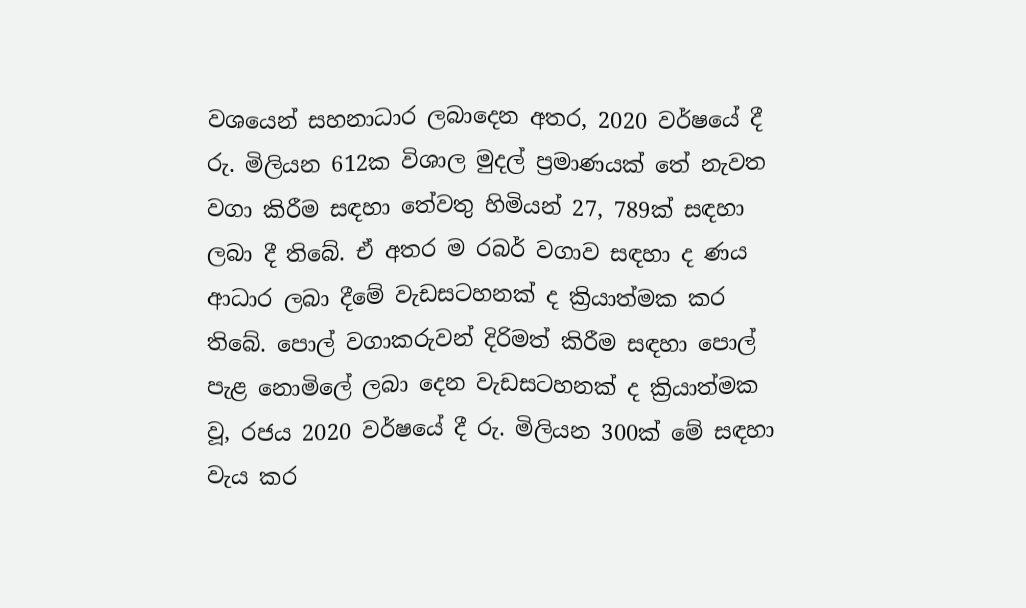වශයෙන් සහනාධාර ලබාදෙන අතර, 2020 වර්ෂයේ දී රු. මිලියන 612ක විශාල මුදල් ප්‍රමාණයක් තේ නැවත වගා කිරීම සඳහා තේවතු හිමියන් 27, 789ක් සඳහා ලබා දී තිබේ. ඒ අතර ම රබර් වගාව සඳහා ද ණය ආධාර ලබා දීමේ වැඩසටහනක් ද ක්‍රියාත්මක කර තිබේ. පොල් වගාකරුවන් දිරිමත් කිරීම සඳහා පොල් පැළ නොමිලේ ලබා දෙන වැඩසටහනක් ද ක්‍රියාත්මක වූ, රජය 2020 වර්ෂයේ දී රු. මිලියන 300ක් මේ සඳහා වැය කර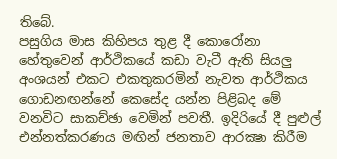තිබේ.
පසුගිය මාස කිහිපය තුළ දී කොරෝනා හේතුවෙන් ආර්ථිකයේ කඩා වැටී ඇති සියලු අංශයන් එකට එකතුකරමින් නැවත ආර්ථිකය ගොඩනඟන්නේ කෙසේද යන්න පිළිබද මේ වනවිට සාකච්ඡා වෙමින් පවතී. ඉදිරියේ දී පුළුල් එන්නත්කරණය මඟින් ජනතාව ආරක්‍ෂා කිරීම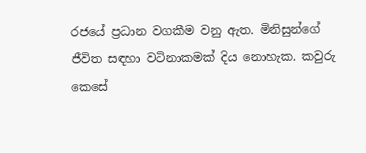රජයේ ප්‍රධාන වගකීම වනු ඇත. මිනිසුන්ගේ ජීවිත සඳහා වටිනාකමක් දිය නොහැක. කවුරු කෙසේ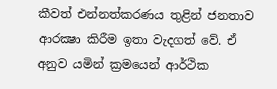කීවත් එන්නත්කරණය තුළින් ජනතාව ආරක්‍ෂා කිරීම ඉතා වැදගත් වේ. ඒ අනුව යමින් ක්‍රමයෙන් ආර්ථික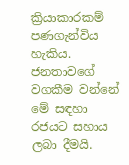ක්‍රියාකාරකම් පණගැන්විය හැකිය. ජනතාවගේ වගකීම වන්නේ මේ සඳහා රජයට සහාය ලබා දීමයි.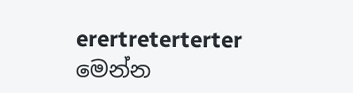erertreterterter
මෙන්න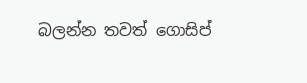බලන්න තවත් ගොසිප්